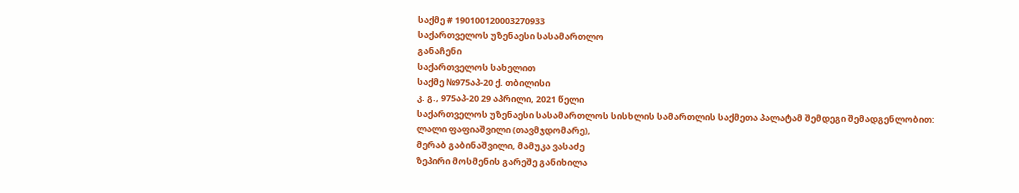საქმე # 190100120003270933
საქართველოს უზენაესი სასამართლო
განაჩენი
საქართველოს სახელით
საქმე №975აპ-20 ქ. თბილისი
კ. გ., 975აპ-20 29 აპრილი, 2021 წელი
საქართველოს უზენაესი სასამართლოს სისხლის სამართლის საქმეთა პალატამ შემდეგი შემადგენლობით:
ლალი ფაფიაშვილი (თავმჯდომარე),
მერაბ გაბინაშვილი, მამუკა ვასაძე
ზეპირი მოსმენის გარეშე განიხილა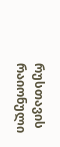რუსთავის რაიონული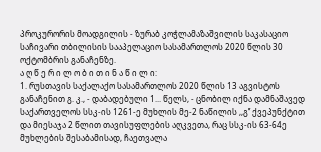პროკურორის მოადგილის - ზურაბ კოჭლამაზაშვილის საკასაციო საჩივარი თბილისის სააპელაციო სასამართლოს 2020 წლის 30 ოქტომბრის განაჩენზე.
ა ღ წ ე რ ი ლ ო ბ ი თ ი ნ ა წ ი ლ ი:
1. რუსთავის საქალაქო სასამართლოს 2020 წლის 13 აგვისტოს განაჩენით გ. კ., - დაბადებული 1... წელს, - ცნობილ იქნა დამნაშავედ საქართველოს სსკ-ის 1261-ე მუხლის მე-2 ნაწილის ,,გ’’ ქვეპუნქტით და მიესაჯა 2 წლით თავისუფლების აღკვეთა, რაც სსკ-ის 63-64ე მუხლების შესაბამისად, ჩაეთვალა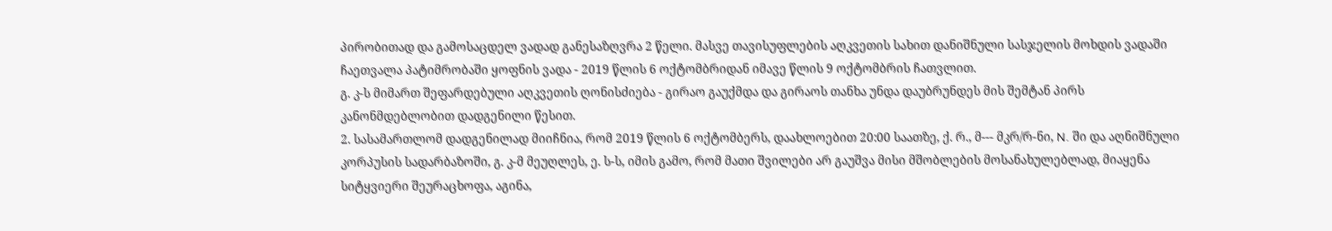პირობითად და გამოსაცდელ ვადად განესაზღვრა 2 წელი. მასვე თავისუფლების აღკვეთის სახით დანიშნული სასჯელის მოხდის ვადაში ჩაეთვალა პატიმრობაში ყოფნის ვადა - 2019 წლის 6 ოქტომბრიდან იმავე წლის 9 ოქტომბრის ჩათვლით.
გ. კ-ს მიმართ შეფარდებული აღკვეთის ღონისძიება - გირაო გაუქმდა და გირაოს თანხა უნდა დაუბრუნდეს მის შემტან პირს კანონმდებლობით დადგენილი წესით.
2. სასამართლომ დადგენილად მიიჩნია, რომ 2019 წლის 6 ოქტომბერს, დაახლოებით 20:00 საათზე, ქ. რ., მ--- მკრ/რ-ნი, N. ში და აღნიშნული კორპუსის სადარბაზოში, გ. კ-მ მეუღლეს, ე. ს-ს, იმის გამო, რომ მათი შვილები არ გაუშვა მისი მშობლების მოსანახულებლად, მიაყენა სიტყვიერი შეურაცხოფა, აგინა,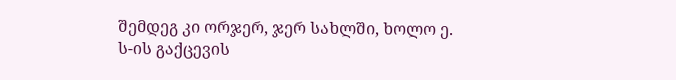შემდეგ კი ორჯერ, ჯერ სახლში, ხოლო ე. ს-ის გაქცევის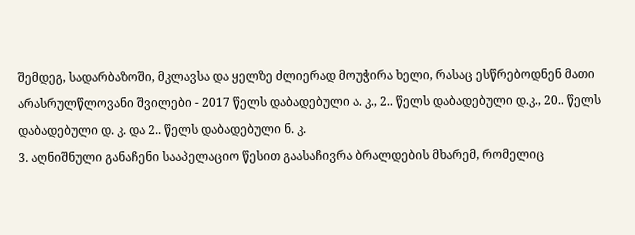შემდეგ, სადარბაზოში, მკლავსა და ყელზე ძლიერად მოუჭირა ხელი, რასაც ესწრებოდნენ მათი არასრულწლოვანი შვილები - 2017 წელს დაბადებული ა. კ., 2.. წელს დაბადებული დ.კ., 20.. წელს დაბადებული დ. კ. და 2.. წელს დაბადებული ნ. კ.
3. აღნიშნული განაჩენი სააპელაციო წესით გაასაჩივრა ბრალდების მხარემ, რომელიც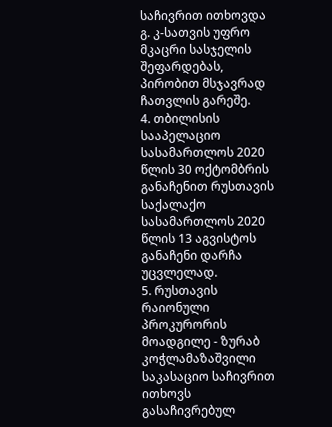საჩივრით ითხოვდა გ. კ-სათვის უფრო მკაცრი სასჯელის შეფარდებას, პირობით მსჯავრად ჩათვლის გარეშე.
4. თბილისის სააპელაციო სასამართლოს 2020 წლის 30 ოქტომბრის განაჩენით რუსთავის საქალაქო სასამართლოს 2020 წლის 13 აგვისტოს განაჩენი დარჩა უცვლელად.
5. რუსთავის რაიონული პროკურორის მოადგილე - ზურაბ კოჭლამაზაშვილი საკასაციო საჩივრით ითხოვს გასაჩივრებულ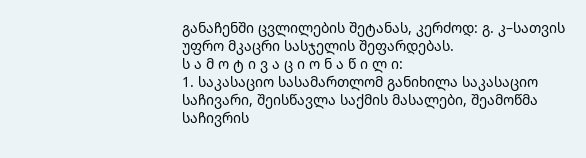განაჩენში ცვლილების შეტანას, კერძოდ: გ. კ–სათვის უფრო მკაცრი სასჯელის შეფარდებას.
ს ა მ ო ტ ი ვ ა ც ი ო ნ ა წ ი ლ ი:
1. საკასაციო სასამართლომ განიხილა საკასაციო საჩივარი, შეისწავლა საქმის მასალები, შეამოწმა საჩივრის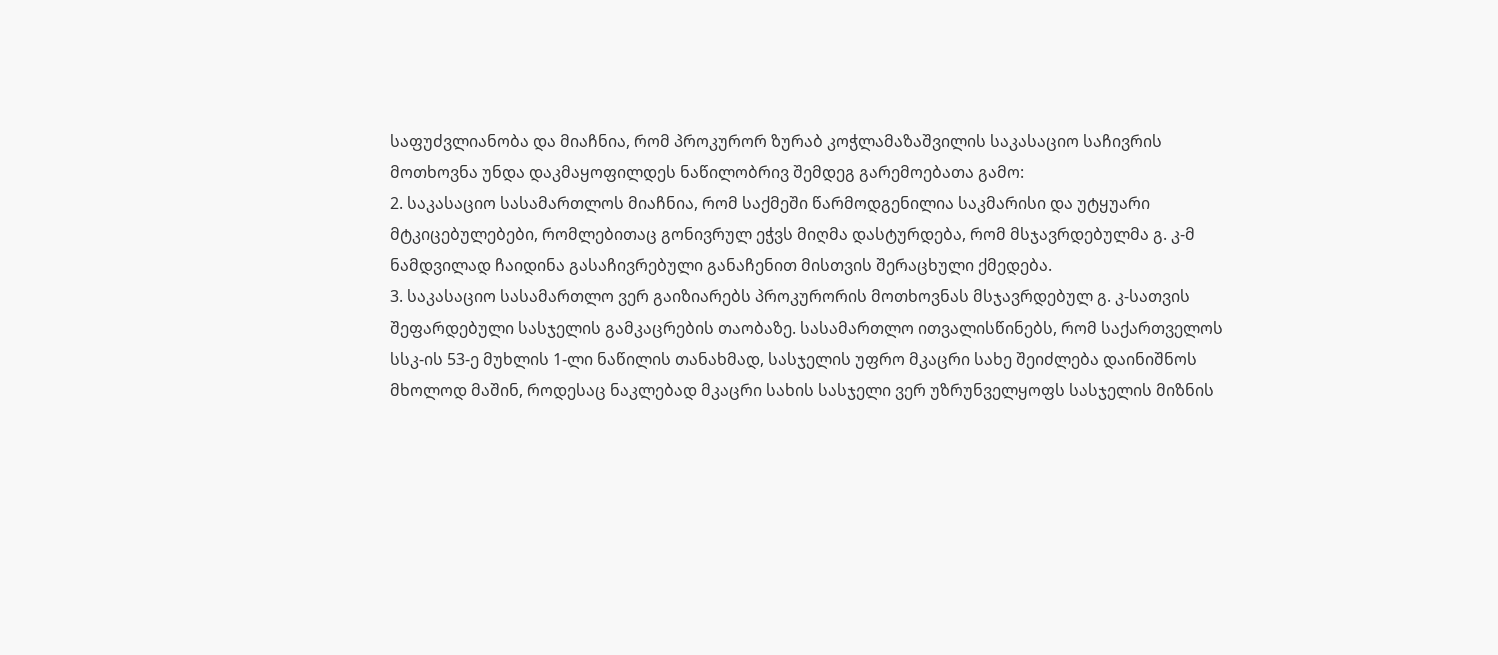საფუძვლიანობა და მიაჩნია, რომ პროკურორ ზურაბ კოჭლამაზაშვილის საკასაციო საჩივრის მოთხოვნა უნდა დაკმაყოფილდეს ნაწილობრივ შემდეგ გარემოებათა გამო:
2. საკასაციო სასამართლოს მიაჩნია, რომ საქმეში წარმოდგენილია საკმარისი და უტყუარი მტკიცებულებები, რომლებითაც გონივრულ ეჭვს მიღმა დასტურდება, რომ მსჯავრდებულმა გ. კ-მ ნამდვილად ჩაიდინა გასაჩივრებული განაჩენით მისთვის შერაცხული ქმედება.
3. საკასაციო სასამართლო ვერ გაიზიარებს პროკურორის მოთხოვნას მსჯავრდებულ გ. კ-სათვის შეფარდებული სასჯელის გამკაცრების თაობაზე. სასამართლო ითვალისწინებს, რომ საქართველოს სსკ-ის 53-ე მუხლის 1-ლი ნაწილის თანახმად, სასჯელის უფრო მკაცრი სახე შეიძლება დაინიშნოს მხოლოდ მაშინ, როდესაც ნაკლებად მკაცრი სახის სასჯელი ვერ უზრუნველყოფს სასჯელის მიზნის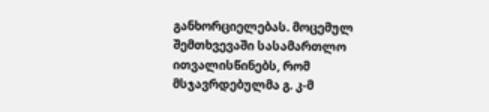განხორციელებას. მოცემულ შემთხვევაში სასამართლო ითვალისწინებს, რომ მსჯავრდებულმა გ. კ-მ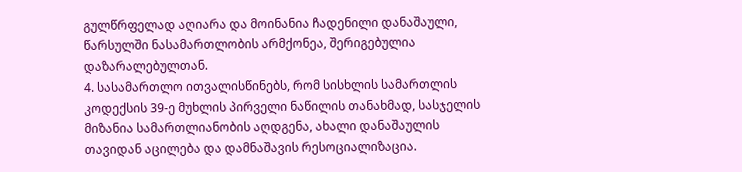გულწრფელად აღიარა და მოინანია ჩადენილი დანაშაული, წარსულში ნასამართლობის არმქონეა, შერიგებულია დაზარალებულთან.
4. სასამართლო ითვალისწინებს, რომ სისხლის სამართლის კოდექსის 39-ე მუხლის პირველი ნაწილის თანახმად, სასჯელის მიზანია სამართლიანობის აღდგენა, ახალი დანაშაულის თავიდან აცილება და დამნაშავის რესოციალიზაცია.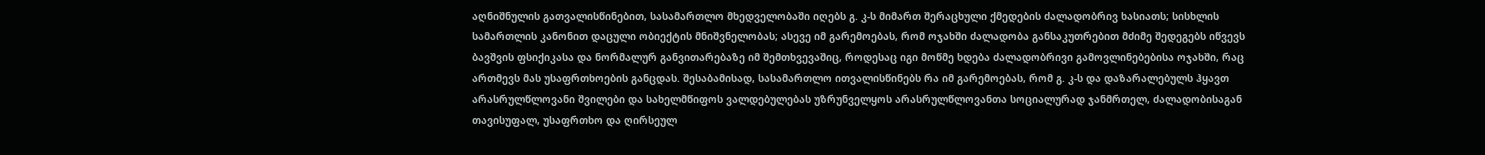აღნიშნულის გათვალისწინებით, სასამართლო მხედველობაში იღებს გ. კ-ს მიმართ შერაცხული ქმედების ძალადობრივ ხასიათს; სისხლის სამართლის კანონით დაცული ობიექტის მნიშვნელობას; ასევე იმ გარემოებას, რომ ოჯახში ძალადობა განსაკუთრებით მძიმე შედეგებს იწვევს ბავშვის ფსიქიკასა და ნორმალურ განვითარებაზე იმ შემთხვევაშიც, როდესაც იგი მოწმე ხდება ძალადობრივი გამოვლინებებისა ოჯახში, რაც ართმევს მას უსაფრთხოების განცდას. შესაბამისად, სასამართლო ითვალისწინებს რა იმ გარემოებას, რომ გ. კ-ს და დაზარალებულს ჰყავთ არასრულწლოვანი შვილები და სახელმწიფოს ვალდებულებას უზრუნველყოს არასრულწლოვანთა სოციალურად ჯანმრთელ, ძალადობისაგან თავისუფალ, უსაფრთხო და ღირსეულ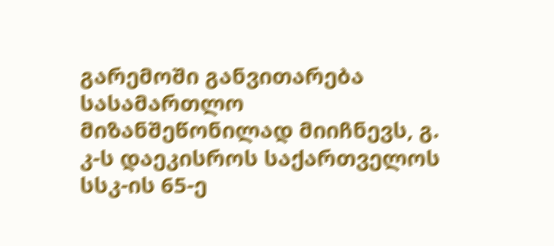გარემოში განვითარება სასამართლო მიზანშეწონილად მიიჩნევს, გ. კ-ს დაეკისროს საქართველოს სსკ-ის 65-ე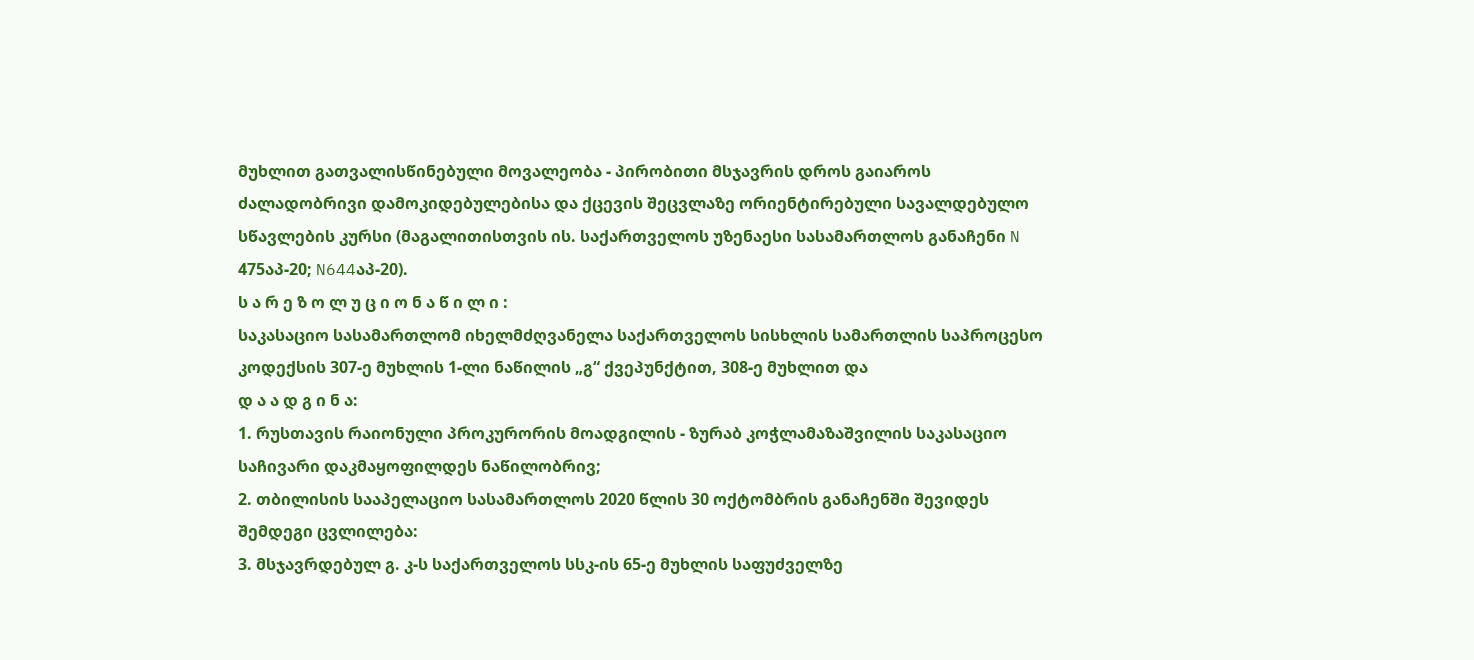მუხლით გათვალისწინებული მოვალეობა - პირობითი მსჯავრის დროს გაიაროს ძალადობრივი დამოკიდებულებისა და ქცევის შეცვლაზე ორიენტირებული სავალდებულო სწავლების კურსი (მაგალითისთვის ის. საქართველოს უზენაესი სასამართლოს განაჩენი N 475აპ-20; N644აპ-20).
ს ა რ ე ზ ო ლ უ ც ი ო ნ ა წ ი ლ ი :
საკასაციო სასამართლომ იხელმძღვანელა საქართველოს სისხლის სამართლის საპროცესო კოდექსის 307-ე მუხლის 1-ლი ნაწილის „გ“ ქვეპუნქტით, 308-ე მუხლით და
დ ა ა დ გ ი ნ ა:
1. რუსთავის რაიონული პროკურორის მოადგილის - ზურაბ კოჭლამაზაშვილის საკასაციო საჩივარი დაკმაყოფილდეს ნაწილობრივ;
2. თბილისის სააპელაციო სასამართლოს 2020 წლის 30 ოქტომბრის განაჩენში შევიდეს შემდეგი ცვლილება:
3. მსჯავრდებულ გ. კ-ს საქართველოს სსკ-ის 65-ე მუხლის საფუძველზე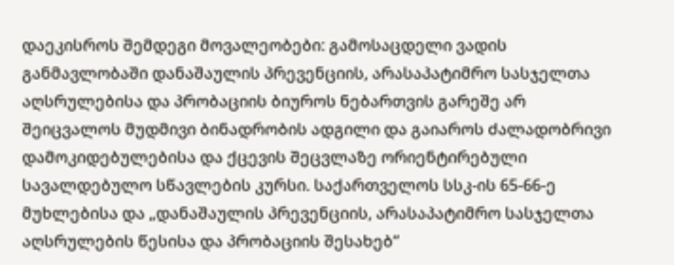დაეკისროს შემდეგი მოვალეობები: გამოსაცდელი ვადის განმავლობაში დანაშაულის პრევენციის, არასაპატიმრო სასჯელთა აღსრულებისა და პრობაციის ბიუროს ნებართვის გარეშე არ შეიცვალოს მუდმივი ბინადრობის ადგილი და გაიაროს ძალადობრივი დამოკიდებულებისა და ქცევის შეცვლაზე ორიენტირებული სავალდებულო სწავლების კურსი. საქართველოს სსკ-ის 65-66-ე მუხლებისა და „დანაშაულის პრევენციის, არასაპატიმრო სასჯელთა აღსრულების წესისა და პრობაციის შესახებ“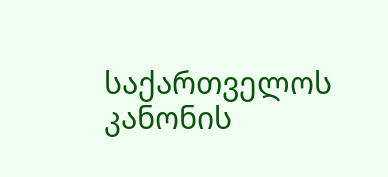საქართველოს კანონის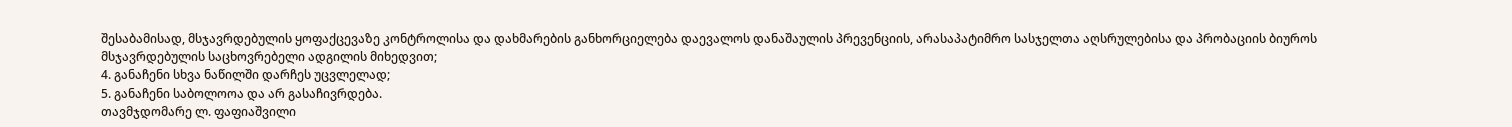შესაბამისად, მსჯავრდებულის ყოფაქცევაზე კონტროლისა და დახმარების განხორციელება დაევალოს დანაშაულის პრევენციის, არასაპატიმრო სასჯელთა აღსრულებისა და პრობაციის ბიუროს მსჯავრდებულის საცხოვრებელი ადგილის მიხედვით;
4. განაჩენი სხვა ნაწილში დარჩეს უცვლელად;
5. განაჩენი საბოლოოა და არ გასაჩივრდება.
თავმჯდომარე ლ. ფაფიაშვილი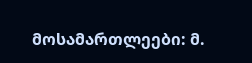მოსამართლეები: მ.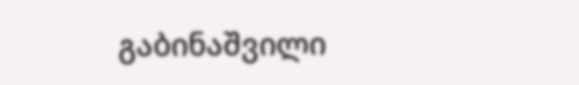გაბინაშვილი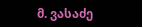მ. ვასაძე